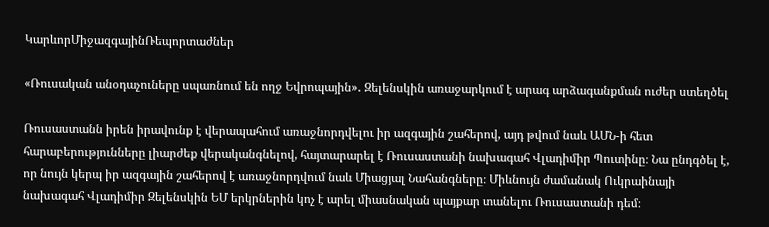ԿարևորՄիջազգայինՌեպորտաժներ

«Ռուսական անօդաչուները սպառնում են ողջ Եվրոպային»․ Զելենսկին առաջարկում է արագ արձագանքման ուժեր ստեղծել

Ռուսաստանն իրեն իրավունք է վերապահում առաջնորդվելու իր ազգային շահերով, այդ թվում նաև ԱՄՆ-ի հետ հարաբերությունները լիարժեք վերականգնելով, հայտարարել է Ռուսաստանի նախագահ Վլադիմիր Պուտինը։ Նա ընդգծել է, որ նույն կերպ իր ազգային շահերով է առաջնորդվում նաև Միացյալ Նահանգները։ Միևնույն ժամանակ Ուկրաինայի նախագահ Վլադիմիր Զելենսկին ԵՄ երկրներին կոչ է արել միասնական պայքար տանելու Ռուսաստանի դեմ։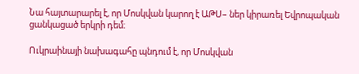Նա հայտարարել է, որ Մոսկվան կարող է ԱԹՍ– ներ կիրառել Եվրոպական ցանկացած երկրի դեմ։

Ուկրաինայի նախագահը պնդում է, որ Մոսկվան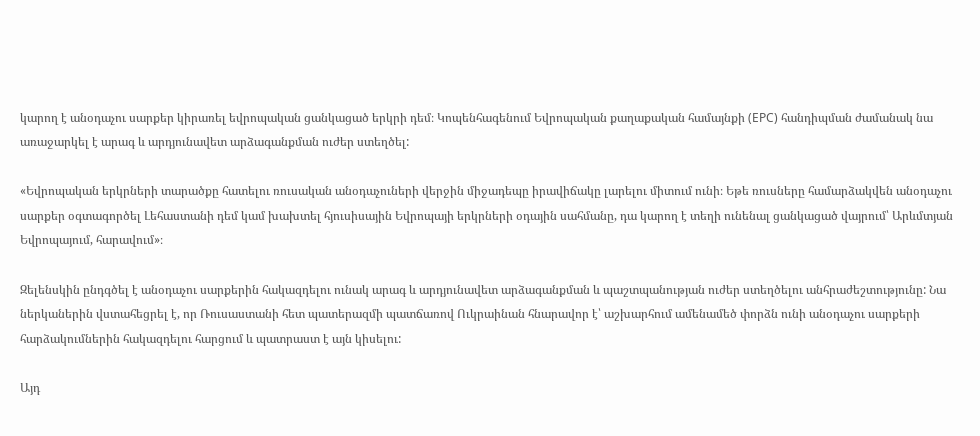կարող է անօդաչու սարքեր կիրառել եվրոպական ցանկացած երկրի դեմ։ Կոպենհագենում Եվրոպական քաղաքական համայնքի (EPC) հանդիպման ժամանակ նա առաջարկել է արագ և արդյունավետ արձագանքման ուժեր ստեղծել:

«Եվրոպական երկրների տարածքը հատելու ռուսական անօդաչուների վերջին միջադեպը իրավիճակը լարելու միտում ունի։ Եթե ռուսները համարձակվեն անօդաչու սարքեր օգտագործել Լեհաստանի դեմ կամ խախտել հյուսիսային Եվրոպայի երկրների օդային սահմանը, դա կարող է տեղի ունենալ ցանկացած վայրում՝ Արևմտյան Եվրոպայում, հարավում»։

Զելենսկին ընդգծել է անօդաչու սարքերին հակազդելու ունակ արագ և արդյունավետ արձագանքման և պաշտպանության ուժեր ստեղծելու անհրաժեշտությունը: Նա ներկաներին վստահեցրել է, որ Ռուսաստանի հետ պատերազմի պատճառով Ուկրաինան հնարավոր է՝ աշխարհում ամենամեծ փորձն ունի անօդաչու սարքերի հարձակումներին հակազդելու հարցում և պատրաստ է այն կիսելու:

Այդ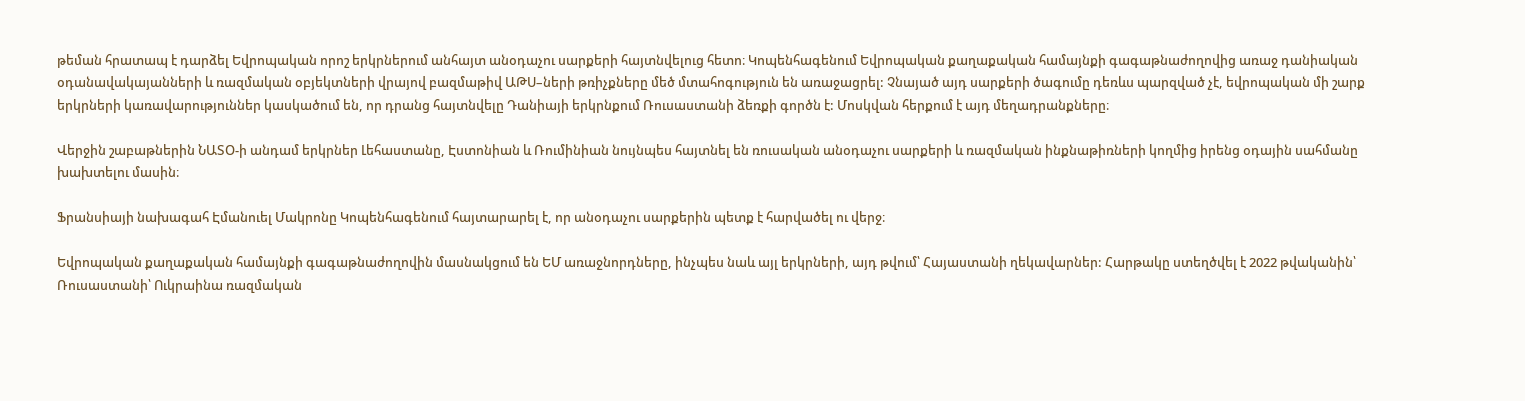թեման հրատապ է դարձել Եվրոպական որոշ երկրներում անհայտ անօդաչու սարքերի հայտնվելուց հետո։ Կոպենհագենում Եվրոպական քաղաքական համայնքի գագաթնաժողովից առաջ դանիական օդանավակայանների և ռազմական օբյեկտների վրայով բազմաթիվ ԱԹՍ–ների թռիչքները մեծ մտահոգություն են առաջացրել: Չնայած այդ սարքերի ծագումը դեռևս պարզված չէ, եվրոպական մի շարք երկրների կառավարություններ կասկածում են, որ դրանց հայտնվելը Դանիայի երկրնքում Ռուսաստանի ձեռքի գործն է: Մոսկվան հերքում է այդ մեղադրանքները։

Վերջին շաբաթներին ՆԱՏՕ-ի անդամ երկրներ Լեհաստանը, Էստոնիան և Ռումինիան նույնպես հայտնել են ռուսական անօդաչու սարքերի և ռազմական ինքնաթիռների կողմից իրենց օդային սահմանը խախտելու մասին։

Ֆրանսիայի նախագահ Էմանուել Մակրոնը Կոպենհագենում հայտարարել է, որ անօդաչու սարքերին պետք է հարվածել ու վերջ։

Եվրոպական քաղաքական համայնքի գագաթնաժողովին մասնակցում են ԵՄ առաջնորդները, ինչպես նաև այլ երկրների, այդ թվում՝ Հայաստանի ղեկավարներ: Հարթակը ստեղծվել է 2022 թվականին՝ Ռուսաստանի՝ Ուկրաինա ռազմական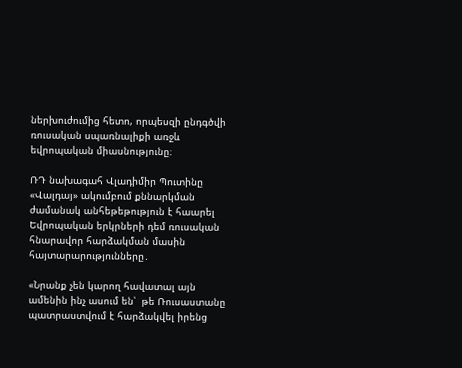ներխուժումից հետո, որպեսզի ընդգծվի ռուսական սպառնալիքի առջև եվրոպական միասնությունը։

ՌԴ նախագահ Վլադիմիր Պուտինը «Վալդայ» ակումբում քննարկման ժամանակ անհեթեթություն է հաարել Եվրոպական երկրների դեմ ռուսական հնարավոր հարձակման մասին հայտարարությունները․

«Նրանք չեն կարող հավատալ այն ամենին ինչ ասում են՝  թե Ռուսաստանը պատրաստվում է հարձակվել իրենց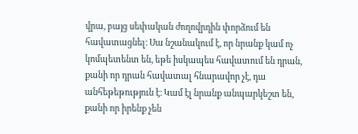վրա, բայց սեփական ժողովրդին փորձում են հավատացնել։ Սա նշանակում է, որ նրանք կամ ոչ կոմպետենտ են, եթե իսկապես հավատում են դրան, քանի որ դրան հավատալ հնարավոր չէ, դա անհեթեթություն է։ Կամ էլ նրանք անպարկեշտ են, քանի որ իրենք չեն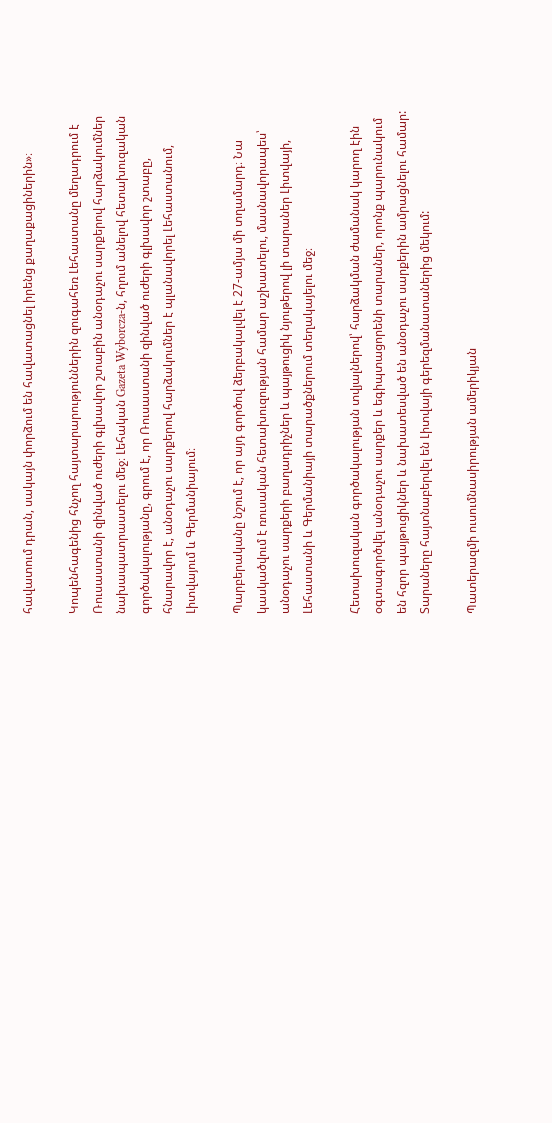հավատում դրան, սակայն փորձում են հավատացնել իրենց քաղաքացիներին»։

Կոպենհագենից հնչող հայտարարություններին զուգահեռ Լեհաստանը մեղադրում է Ռուսաստանի զինված ուժերի գլխավոր շտաբին անօդաչու սարքերով հարձակումներ նախապատրաստելու մեջ։ Լեհական Gazeta Wyborcza-ն, հղում անելով հետախուզական գործակալությանը, գրում է, որ Ռուսաստանի զինված ուժերի գլխավոր շտաբը, հնարավոր է, անօդաչու սարքերով հարձակումներ է պլանավորել Լեհաստանում, Լիտվայում և Գերմանիայում։

Պարբերականը նշում է, որ այդ գործով ձերբակալվել է 27-ամյա մի տղամարդ։ Նա կասկածվում է ռուսական հետախուզության համար աշխատելու, մասնավորապես՝ անօդաչու սարքերի բաղադրիչներ և պայթուցիկ նյութերով լի տարաներ Լիտվայի, Լեհաստանի և Գերմանիայի տարածքներում տեղակայելու մեջ։

Հետախուզական գործակալության տվյալներով՝ հարձակման ժամանակ կարող էին օգտագործվել անօդաչու սարքեր և եգիպտացորենի տարաներ, որոնք պարունակում են հզոր պայթուցիկներ և նախատեսված են անօդաչու սարքերին ամրացնելու համար: Տարաները հայտնաբերվել են Լիտվայի գերեզմանատաներից մեկում:

Պատերազմի ուսումնասիրության ամերիկյան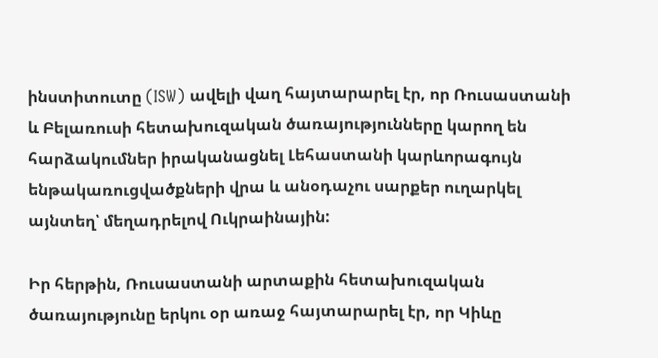ինստիտուտը (ISW) ավելի վաղ հայտարարել էր, որ Ռուսաստանի և Բելառուսի հետախուզական ծառայությունները կարող են հարձակումներ իրականացնել Լեհաստանի կարևորագույն ենթակառուցվածքների վրա և անօդաչու սարքեր ուղարկել այնտեղ՝ մեղադրելով Ուկրաինային:

Իր հերթին, Ռուսաստանի արտաքին հետախուզական ծառայությունը երկու օր առաջ հայտարարել էր, որ Կիևը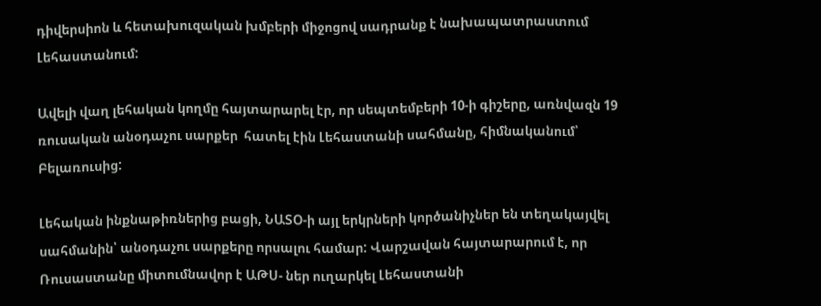դիվերսիոն և հետախուզական խմբերի միջոցով սադրանք է նախապատրաստում Լեհաստանում:

Ավելի վաղ լեհական կողմը հայտարարել էր, որ սեպտեմբերի 10-ի գիշերը, առնվազն 19 ռուսական անօդաչու սարքեր  հատել էին Լեհաստանի սահմանը, հիմնականում՝ Բելառուսից:

Լեհական ինքնաթիռներից բացի, ՆԱՏՕ-ի այլ երկրների կործանիչներ են տեղակայվել սահմանին՝ անօդաչու սարքերը որսալու համար: Վարշավան հայտարարում է, որ Ռուսաստանը միտումնավոր է ԱԹՍ- ներ ուղարկել Լեհաստանի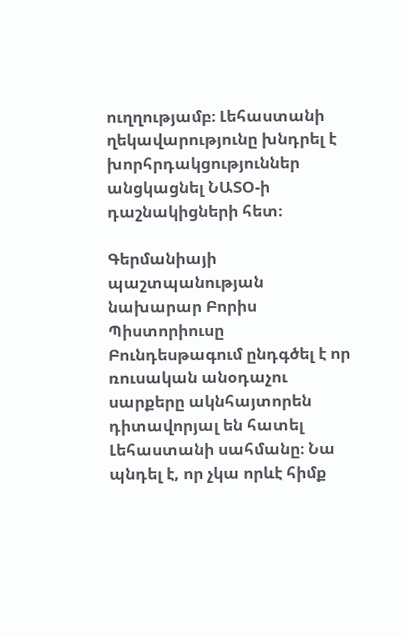ուղղությամբ։ Լեհաստանի ղեկավարությունը խնդրել է խորհրդակցություններ անցկացնել ՆԱՏՕ-ի դաշնակիցների հետ։

Գերմանիայի պաշտպանության նախարար Բորիս Պիստորիուսը Բունդեսթագում ընդգծել է որ ռուսական անօդաչու սարքերը ակնհայտորեն դիտավորյալ են հատել Լեհաստանի սահմանը։ Նա պնդել է, որ չկա որևէ հիմք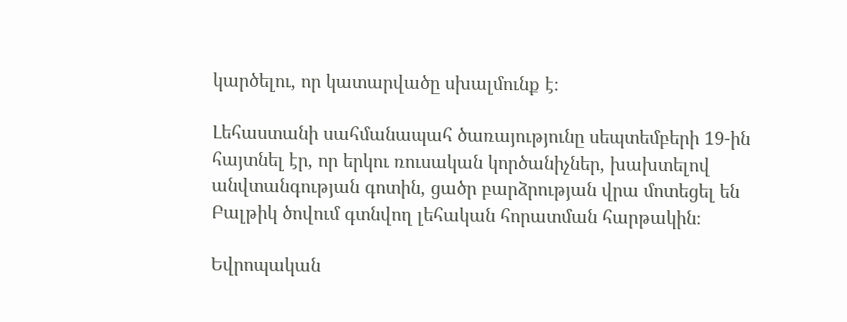կարծելու, որ կատարվածը սխալմունք է։

Լեհաստանի սահմանապահ ծառայությունը սեպտեմբերի 19-ին հայտնել էր, որ երկու ռուսական կործանիչներ, խախտելով անվտանգության գոտին, ցածր բարձրության վրա մոտեցել են Բալթիկ ծովում գտնվող լեհական հորատման հարթակին։

Եվրոպական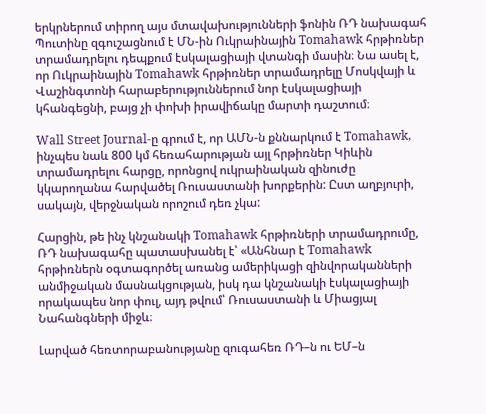երկրներում տիրող այս մտավախությունների ֆոնին ՌԴ նախագահ Պուտինը զգուշացնում է ՄՆ-ին Ուկրաինային Tomahawk հրթիռներ տրամադրելու դեպքում էսկալացիայի վտանգի մասին։ Նա ասել է, որ Ուկրաինային Tomahawk հրթիռներ տրամադրելը Մոսկվայի և Վաշինգտոնի հարաբերություններում նոր էսկալացիայի կհանգեցնի, բայց չի փոխի իրավիճակը մարտի դաշտում։

Wall Street Journal-ը գրում է, որ ԱՄՆ-ն քննարկում է Tomahawk, ինչպես նաև 800 կմ հեռահարության այլ հրթիռներ Կիևին տրամադրելու հարցը, որոնցով ուկրաինական զինուժը կկարողանա հարվածել Ռուսաստանի խորքերին: Ըստ աղբյուրի, սակայն, վերջնական որոշում դեռ չկա:

Հարցին, թե ինչ կնշանակի Tomahawk հրթիռների տրամադրումը, ՌԴ նախագահը պատասխանել է՝ «Անհնար է Tomahawk հրթիռներն օգտագործել առանց ամերիկացի զինվորականների անմիջական մասնակցության, իսկ դա կնշանակի էսկալացիայի որակապես նոր փուլ, այդ թվում՝ Ռուսաստանի և Միացյալ Նահանգների միջև։

Լարված հեռտորաբանությանը զուգահեռ ՌԴ–ն ու ԵՄ–ն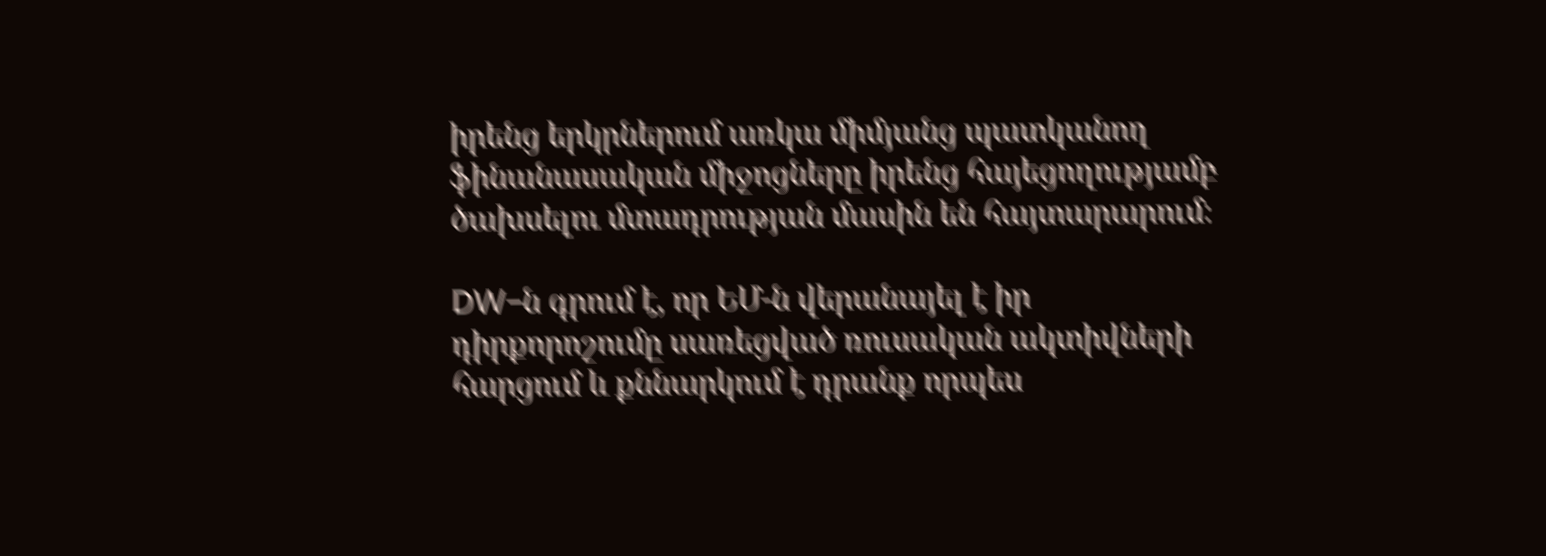իրենց երկրներում առկա միմյանց պատկանող ֆինանասական միջոցները իրենց հայեցողությամբ ծախսելու մտադրության մասին են հայտարարում։

DW–ն գրում է, որ ԵՄ-ն վերանայել է իր դիրքորոշումը սառեցված ռուսական ակտիվների հարցում և քննարկում է դրանք որպես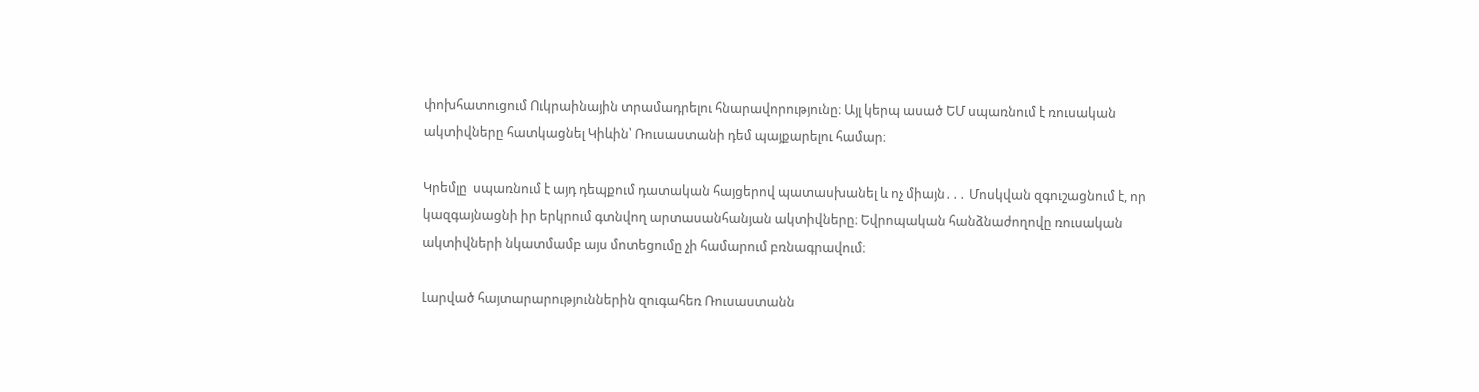փոխհատուցում Ուկրաինային տրամադրելու հնարավորությունը։ Այլ կերպ ասած ԵՄ սպառնում է ռուսական ակտիվները հատկացնել Կիևին՝ Ռուսաստանի դեմ պայքարելու համար։

Կրեմլը  սպառնում է այդ դեպքում դատական հայցերով պատասխանել և ոչ միայն․․․ Մոսկվան զգուշացնում է, որ կազգայնացնի իր երկրում գտնվող արտասանհանյան ակտիվները։ Եվրոպական հանձնաժողովը ռուսական ակտիվների նկատմամբ այս մոտեցումը չի համարում բռնագրավում։

Լարված հայտարարություններին զուգահեռ Ռուսաստանն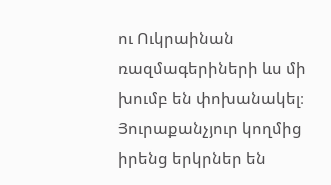ու Ուկրաինան ռազմագերիների ևս մի խումբ են փոխանակել։ Յուրաքանչյուր կողմից իրենց երկրներ են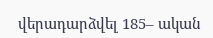վերադարձվել 185– ական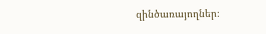զինծառայողներ։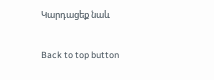Կարդացեք նաև

Back to top button